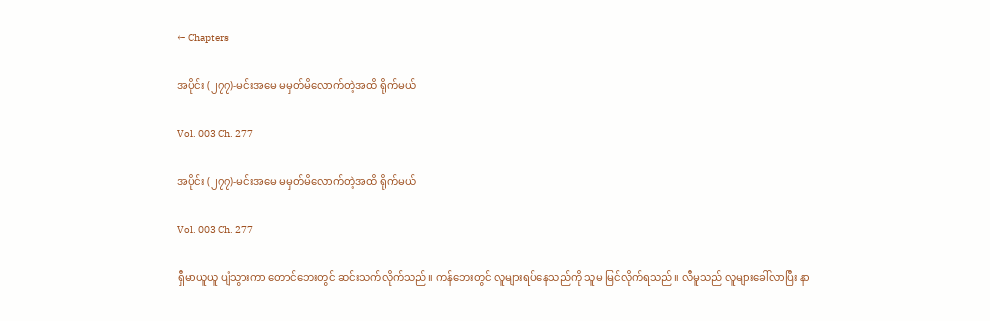← Chapters

အပိုင်း (၂၇၇)-မင်းအမေ မမှတ်မိလောက်တဲ့အထိ ရိုက်မယ်

Vol. 003 Ch. 277

အပိုင်း (၂၇၇)-မင်းအမေ မမှတ်မိလောက်တဲ့အထိ ရိုက်မယ်

Vol. 003 Ch. 277

ရှီမာယူယူ ပျံသွားကာ တောင်ဘေးတွင် ဆင်းသက်လိုက်သည်။ ကန်ဘေးတွင် လူများရပ်နေသည်ကို သူမ မြင်လိုက်ရသည်။ လီမူသည် လူများခေါ်လာပြီး နာ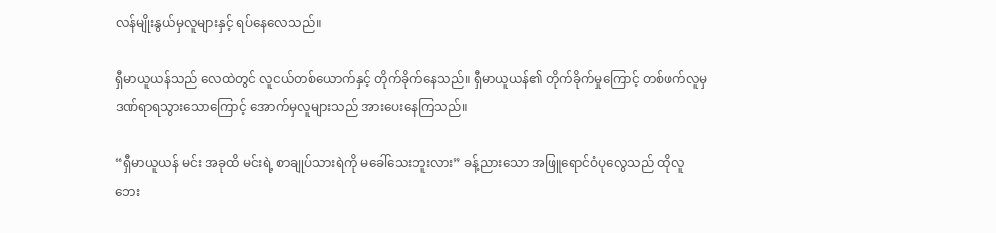လန်မျိုးနွယ်မှလူများနှင့် ရပ်နေလေသည်။

ရှီမာယူယန်သည် လေထဲတွင် လူငယ်တစ်ယောက်နှင့် တိုက်ခိုက်နေသည်။ ရှီမာယူယန်၏ တိုက်ခိုက်မှုကြောင့် တစ်ဖက်လူမှ ဒဏ်ရာရသွားသောကြောင့် အောက်မှလူများသည် အားပေးနေကြသည်။

“ရှီမာယူယန် မင်း အခုထိ မင်းရဲ့ စာချုပ်သားရဲကို မခေါ်သေးဘူးလား” ခန့်ညားသော အဖြူရောင်ဝံပုလွေသည် ထိုလူဘေး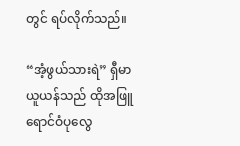တွင် ရပ်လိုက်သည်။

“အံ့ဖွယ်သားရဲ” ရှီမာယူယန်သည် ထိုအဖြူရောင်ဝံပုလွေ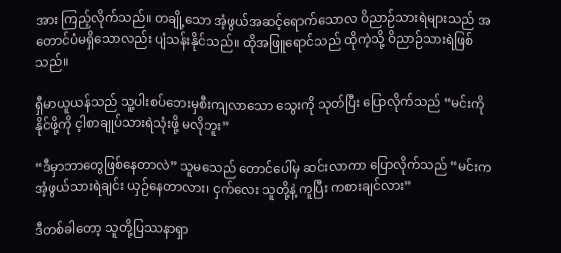အား ကြည့်လိုက်သည်။ တချို့သော အံ့ဖွယ်အဆင့်ရောက်သောလ ဝိညာဉ်သားရဲများသည် အတောင်ပံမရှိသောလည်း ပျံသန်းနိုင်သည်။ ထိုအဖြူရောင်သည် ထိုကဲ့သို့ ဝိညာဉ်သားရဲဖြစ်သည်။

ရှီမာယူယန်သည် သူ့ပါးစပ်ဘေးမှစီးကျလာသော သွေးကို သုတ်ပြီး ပြောလိုက်သည် “မင်းကို နိုင်ဖို့ကို င့ါစာချုပ်သားရဲသုံးဖို့ မလိုဘူး”

“ဒီမှာဘာတွေဖြစ်နေတာလဲ” သူမသေည် တောင်ပေါ်မှ ဆင်းလာကာ ပြောလိုက်သည် “မင်းက အံ့ဖွယ်သားရဲချင်း ယှဉ်နေတာလား၊ ငှက်လေး သူတို့နဲ့ ကူပြီး ကစားချင်လား”

ဒီတစ်ခါတော့ သူတို့ပြဿနာရှာ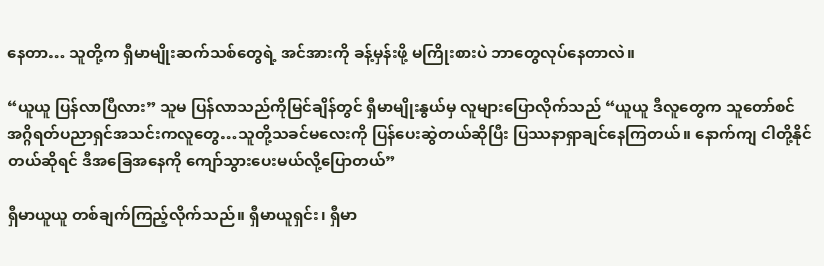နေတာ… သူတို့က ရှီမာမျိုးဆက်သစ်တွေရဲ့ အင်အားကို ခန့်မှန်းဖို့ မကြိုးစားပဲ ဘာတွေလုပ်နေတာလဲ။

“ယူယူ ပြန်လာပြီလား” သူမ ပြန်လာသည်ကိုမြင်ချိန်တွင် ရှီမာမျိုးနွယ်မှ လူများပြောလိုက်သည် “ယူယူ ဒီလူတွေက သူတော်စင်အဂ္ဂိရတ်ပညာရှင်အသင်းကလူတွေ…သူတို့သခင်မလေးကို ပြန်ပေးဆွဲတယ်ဆိုပြီး ပြဿနာရှာချင်နေကြတယ်။ နောက်ကျ ငါတို့နိုင်တယ်ဆိုရင် ဒီအခြေအနေကို ကျော်သွားပေးမယ်လို့ပြောတယ်”

ရှီမာယူယူ တစ်ချက်ကြည့်လိုက်သည်။ ရှီမာယူရှင်း၊ ရှီမာ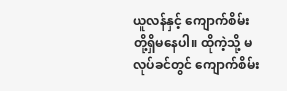ယူလန်နှင့် ကျောက်စိမ်းတို့ရှိမနေပါ။ ထိုကဲ့သို့ မလုပ်ခင်တွင် ကျောက်စိမ်း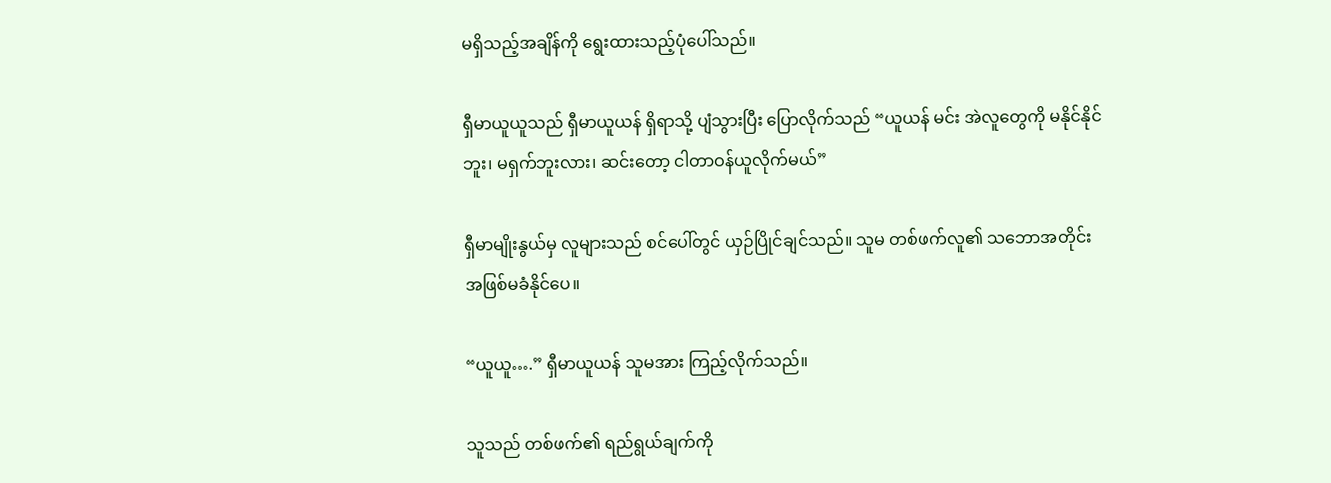မရှိသည့်အချိန်ကို ရွေးထားသည့်ပုံပေါ်သည်။

ရှီမာယူယူသည် ရှီမာယူယန် ရှိရာသို့ ပျံသွားပြီး ပြောလိုက်သည် “ယူယန် မင်း အဲလူတွေကို မနိုင်နိုင်ဘူး၊ မရှက်ဘူးလား၊ ဆင်းတော့ ငါတာဝန်ယူလိုက်မယ်”

ရှီမာမျိုးနွယ်မှ လူများသည် စင်ပေါ်တွင် ယှဉ်ပြိုင်ချင်သည်။ သူမ တစ်ဖက်လူ၏ သဘောအတိုင်း အဖြစ်မခံနိုင်ပေ။

“ယူယူ….” ရှီမာယူယန် သူမအား ကြည့်လိုက်သည်။

သူသည် တစ်ဖက်၏ ရည်ရွယ်ချက်ကို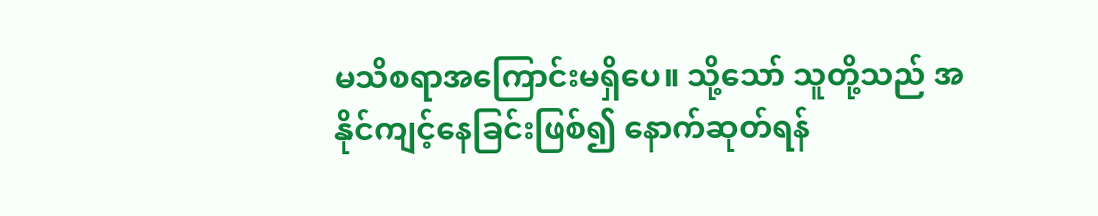မသိစရာအကြောင်းမရှိပေ။ သို့သော် သူတို့သည် အနိုင်ကျင့်နေခြင်းဖြစ်၍ နောက်ဆုတ်ရန်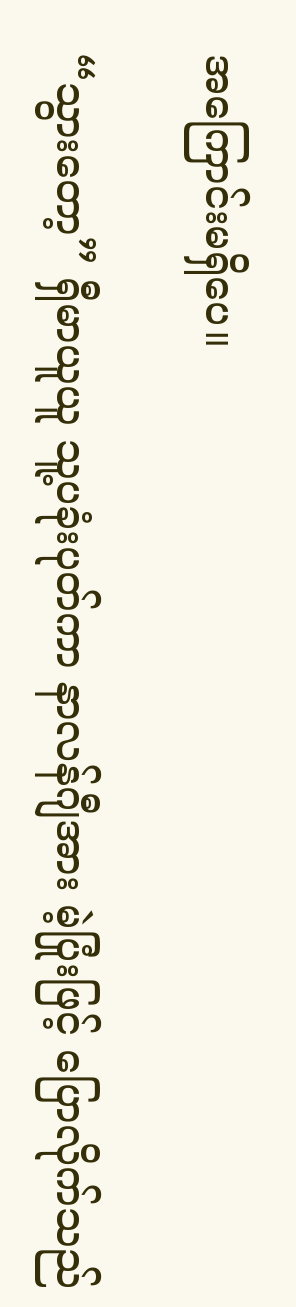အကြောင်းမရှိပေ။

“သွားတော့” ရှီမာယူယူ သူ့ပခုံးပုတ်ကာ နာလန်ဂျီအား မဲ့ပြုံးဖြင့် ပြောလိုက်သည်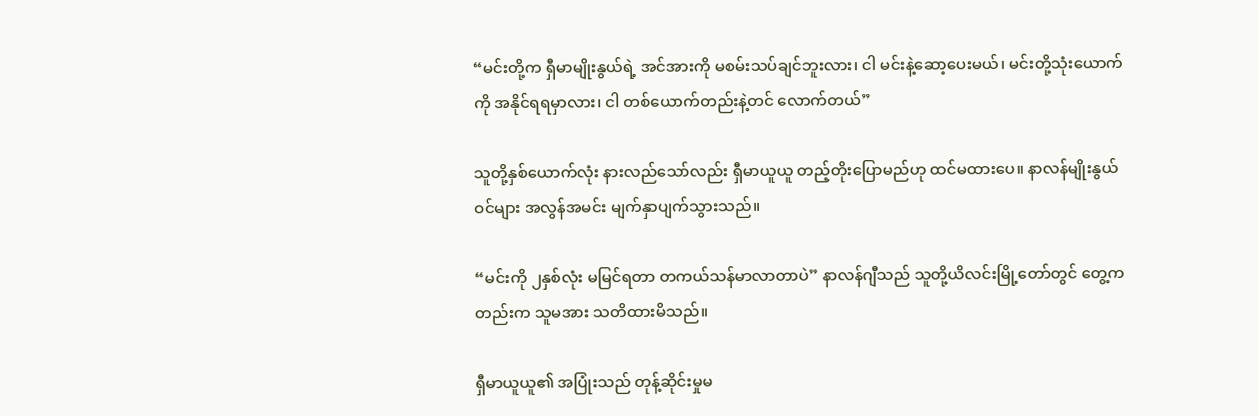“မင်းတို့က ရှီမာမျိုးနွယ်ရဲ့ အင်အားကို မစမ်းသပ်ချင်ဘူးလား၊ ငါ မင်းနဲ့ဆော့ပေးမယ်၊ မင်းတို့သုံးယောက်ကို အနိုင်ရရမှာလား၊ ငါ တစ်ယောက်တည်းနဲ့တင် လောက်တယ်”

သူတို့နှစ်ယောက်လုံး နားလည်သော်လည်း ရှီမာယူယူ တည့်တိုးပြောမည်ဟု ထင်မထားပေ။ နာလန်မျိုးနွယ်ဝင်များ အလွန်အမင်း မျက်နှာပျက်သွားသည်။

“မင်းကို ၂နှစ်လုံး မမြင်ရတာ တကယ်သန်မာလာတာပဲ” နာလန်ဂျီသည် သူတို့ယိလင်းမြို့တော်တွင် တွေ့ကတည်းက သူမအား သတိထားမိသည်။

ရှီမာယူယူ၏ အပြုံးသည် တုန့်ဆိုင်းမှုမ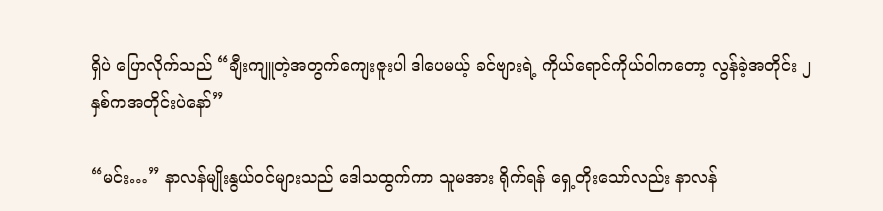ရှိပဲ ပြောလိုက်သည် “ချီးကျူတဲ့အတွက်ကျေးဇူးပါ ဒါပေမယ့် ခင်ဗျားရဲ့ ကိုယ်ရောင်ကိုယ်ဝါကတော့ လွန်ခဲ့အတိုင်း ၂နှစ်ကအတိုင်းပဲနော်”

“မင်း…” နာလန်မျိုးနွယ်ဝင်များသည် ဒေါသထွက်ကာ သူမအား ရိုက်ရန် ရှေ့တိုးသော်လည်း နာလန်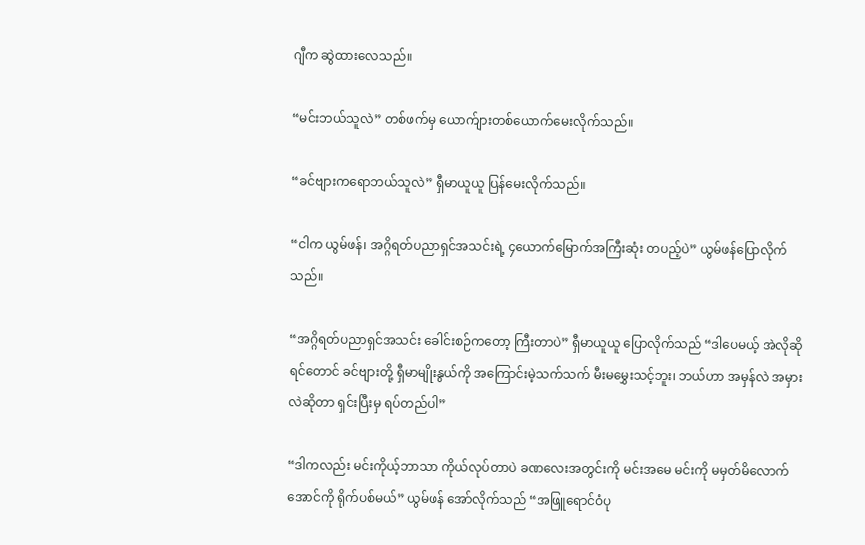ဂျီက ဆွဲထားလေသည်။

“မင်းဘယ်သူလဲ” တစ်ဖက်မှ ယောက်ျားတစ်ယောက်မေးလိုက်သည်။

“ခင်ဗျားကရောဘယ်သူလဲ” ရှီမာယူယူ ပြန်မေးလိုက်သည်။

“ငါက ယွမ်ဖန်၊ အဂ္ဂိရတ်ပညာရှင်အသင်းရဲ့ ၄ယောက်မြောက်အကြီးဆုံး တပည့်ပဲ” ယွမ်ဖန်ပြောလိုက်သည်။

“အဂ္ဂိရတ်ပညာရှင်အသင်း ခေါင်းစဉ်ကတော့ ကြီးတာပဲ” ရှီမာယူယူ ပြောလိုက်သည် “ဒါပေမယ့် အဲလိုဆိုရင်တောင် ခင်ဗျားတို့ ရှီမာမျိုးနွယ်ကို အကြောင်းမဲ့သက်သက် မီးမမွှေးသင့်ဘူး၊ ဘယ်ဟာ အမှန်လဲ အမှားလဲဆိုတာ ရှင်းပြီးမှ ရပ်တည်ပါ”

“ဒါကလည်း မင်းကိုယ့်ဘာသာ ကိုယ်လုပ်တာပဲ ခဏလေးအတွင်းကို မင်းအမေ မင်းကို မမှတ်မိလောက် အောင်ကို ရိုက်ပစ်မယ်” ယွမ်ဖန် အော်လိုက်သည် “အဖြူရောင်ဝံပု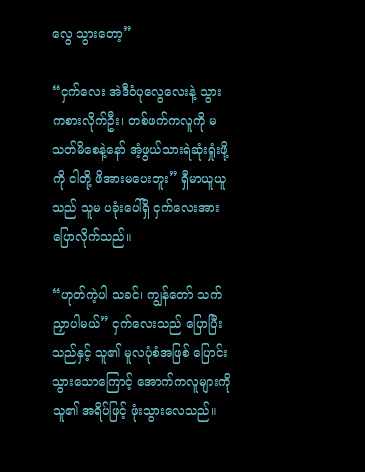လွေ သွားတော့”

“ငှက်လေး အဲဒီဝံပုလွေလေးနဲ့ သွားကစားလိုက်ဦး၊ တစ်ဖက်ကလူကို မသတ်မိစေနဲ့နော် အံ့ဖွယ်သားရဲဆုံးရှုံးဖို့ကို ငါတို့ ဖိအားမပေးဘူး” ရှီမာယူယူသည် သူမ ပခုံးပေါ်ရှိ ငှက်လေးအား ပြောလိုက်သည်။

“ဟုတ်ကဲ့ပါ သခင်၊ ကျွန်တော် သက်ညှာပါမယ်” ငှက်လေးသည် ပြောပြီးသည်နှင့် သူ၏ မူလပုံစံအဖြစ် ပြောင်းသွားသောကြောင့် အောက်ကလူများကို သူ၏ အရိပ်ဖြင့် ဖုံးသွားလေသည်။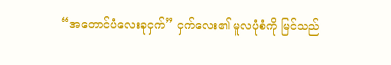“အတောင်ပံလေးခုငှက်” ငှက်လေး၏ မူလပုံစံကို မြင်သည်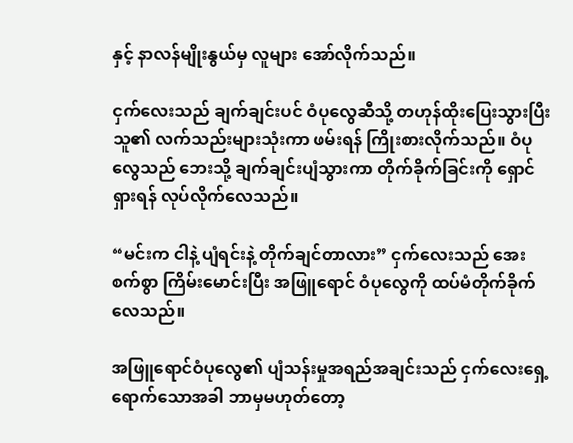နှင့် နာလန်မျိုးနွယ်မှ လူများ အော်လိုက်သည်။

ငှက်လေးသည် ချက်ချင်းပင် ဝံပုလွေဆီသို့ တဟုန်ထိုးပြေးသွားပြီး သူ၏ လက်သည်းများသုံးကာ ဖမ်းရန် ကြိုးစားလိုက်သည်။ ဝံပုလွေသည် ဘေးသို့ ချက်ချင်းပျံသွားကာ တိုက်ခိုက်ခြင်းကို ရှောင်ရှားရန် လုပ်လိုက်လေသည်။

“မင်းက ငါနဲ့ ပျံရင်းနဲ့ တိုက်ချင်တာလား” ငှက်လေးသည် အေးစက်စွာ ကြိမ်းမောင်းပြီး အဖြူရောင် ဝံပုလွေကို ထပ်မံတိုက်ခိုက်လေသည်။

အဖြူရောင်ဝံပုလွေ၏ ပျံသန်းမှုအရည်အချင်းသည် ငှက်လေးရှေ့ရောက်သောအခါ ဘာမှမဟုတ်တော့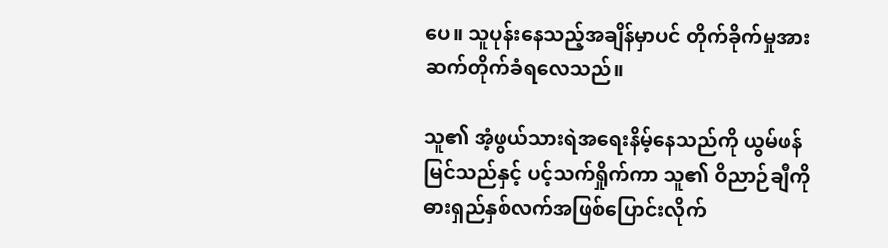ပေ။ သူပုန်းနေသည့်အချိန်မှာပင် တိုက်ခိုက်မှုအား ဆက်တိုက်ခံရလေသည်။

သူ၏ အံ့ဖွယ်သားရဲအရေးနိမ့်နေသည်ကို ယွမ်ဖန်မြင်သည်နှင့် ပင့်သက်ရှိုက်ကာ သူ၏ ဝိညာဉ်ချီကို ဓားရှည်နှစ်လက်အဖြစ်ပြောင်းလိုက်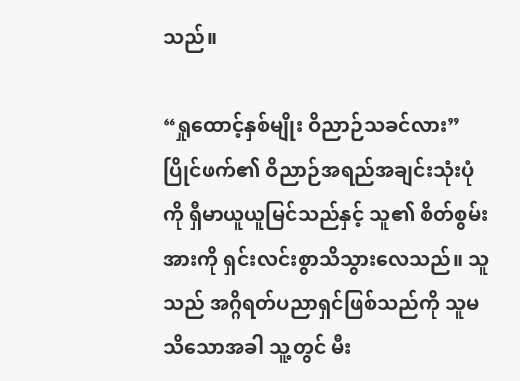သည်။

“ရှုထောင့်နှစ်မျိုး ဝိညာဉ်သခင်လား” ပြိုင်ဖက်၏ ဝိညာဉ်အရည်အချင်းသုံးပုံကို ရှီမာယူယူမြင်သည်နှင့် သူ၏ စိတ်စွမ်းအားကို ရှင်းလင်းစွာသိသွားလေသည်။ သူသည် အဂ္ဂိရတ်ပညာရှင်ဖြစ်သည်ကို သူမ သိသောအခါ သူ့တွင် မီး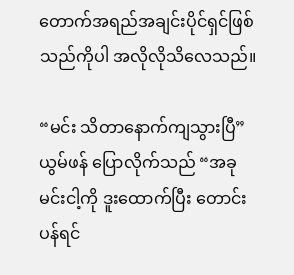တောက်အရည်အချင်းပိုင်ရှင်ဖြစ်သည်ကိုပါ အလိုလိုသိလေသည်။

“မင်း သိတာနောက်ကျသွားပြီ” ယွမ်ဖန် ပြောလိုက်သည် “အခု မင်းငါ့ကို ဒူးထောက်ပြီး တောင်းပန်ရင်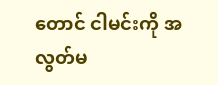တောင် ငါမင်းကို အလွတ်မ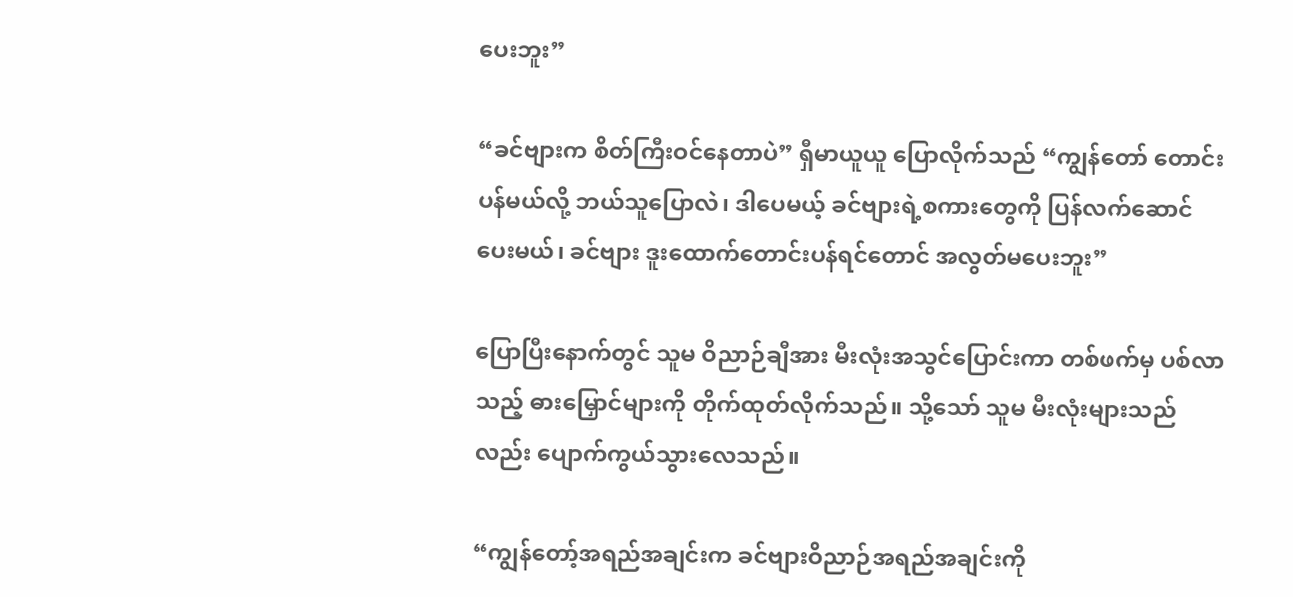ပေးဘူး”

“ခင်ဗျားက စိတ်ကြီးဝင်နေတာပဲ” ရှီမာယူယူ ပြောလိုက်သည် “ကျွန်တော် တောင်းပန်မယ်လို့ ဘယ်သူပြောလဲ၊ ဒါပေမယ့် ခင်ဗျားရဲ့စကားတွေကို ပြန်လက်ဆောင်ပေးမယ်၊ ခင်ဗျား ဒူးထောက်တောင်းပန်ရင်တောင် အလွတ်မပေးဘူး”

ပြောပြီးနောက်တွင် သူမ ဝိညာဉ်ချီအား မီးလုံးအသွင်ပြောင်းကာ တစ်ဖက်မှ ပစ်လာသည့် ဓားမြှောင်များကို တိုက်ထုတ်လိုက်သည်။ သို့သော် သူမ မီးလုံးများသည်လည်း ပျောက်ကွယ်သွားလေသည်။

“ကျွန်တော့်အရည်အချင်းက ခင်ဗျားဝိညာဉ်အရည်အချင်းကို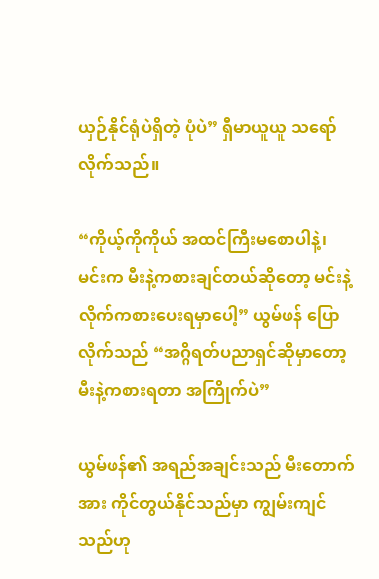ယှဉ်နိုင်ရုံပဲရှိတဲ့ ပုံပဲ” ရှီမာယူယူ သရော်လိုက်သည်။

“ကိုယ့်ကိုကိုယ် အထင်ကြီးမစောပါနဲ့၊ မင်းက မီးနဲ့ကစားချင်တယ်ဆိုတော့ မင်းနဲ့လိုက်ကစားပေးရမှာပေါ့” ယွမ်ဖန် ပြောလိုက်သည် “အဂ္ဂိရတ်ပညာရှင်ဆိုမှာတော့ မီးနဲ့ကစားရတာ အကြိုက်ပဲ”

ယွမ်ဖန်၏ အရည်အချင်းသည် မီးတောက်အား ကိုင်တွယ်နိုင်သည်မှာ ကျွမ်းကျင်သည်ဟု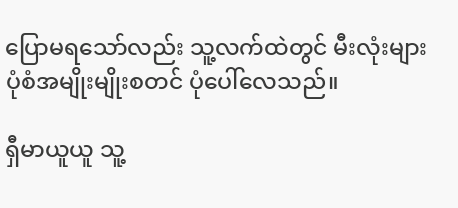ပြောမရသော်လည်း သူ့လက်ထဲတွင် မီးလုံးများ ပုံစံအမျိုးမျိုးစတင် ပုံပေါ်လေသည်။

ရှီမာယူယူ သူ့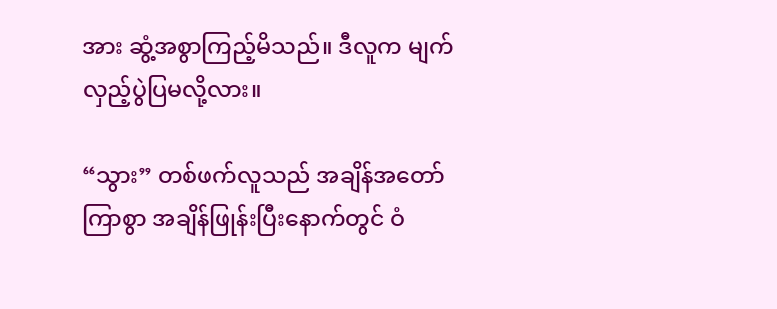အား ဆွံ့အစွာကြည့်မိသည်။ ဒီလူက မျက်လှည့်ပွဲပြမလို့လား။

“သွား” တစ်ဖက်လူသည် အချိန်အတော်ကြာစွာ အချိန်ဖြုန်းပြီးနောက်တွင် ဝံ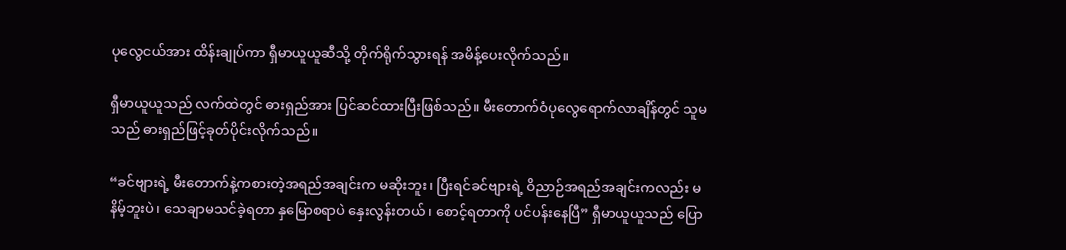ပုလွေငယ်အား ထိန်းချုပ်ကာ ရှီမာယူယူဆီသို့ တိုက်ရိုက်သွားရန် အမိန့်ပေးလိုက်သည်။

ရှီမာယူယူသည် လက်ထဲတွင် ဓားရှည်အား ပြင်ဆင်ထားပြီးဖြစ်သည်။ မီးတောက်ဝံပုလွေရောက်လာချိန်တွင် သူမသည် ဓားရှည်ဖြင့်ခုတ်ပိုင်းလိုက်သည်။

“ခင်ဗျားရဲ့ မီးတောက်နဲ့ကစားတဲ့အရည်အချင်းက မဆိုးဘူး၊ ပြီးရင်ခင်ဗျားရဲ့ ဝိညာဉ်အရည်အချင်းကလည်း မနိမ့်ဘူးပဲ၊ သေချာမသင်ခဲ့ရတာ နှမြောစရာပဲ နှေးလွန်းတယ်၊ စောင့်ရတာကို ပင်ပန်းနေပြီ” ရှီမာယူယူသည် ပြော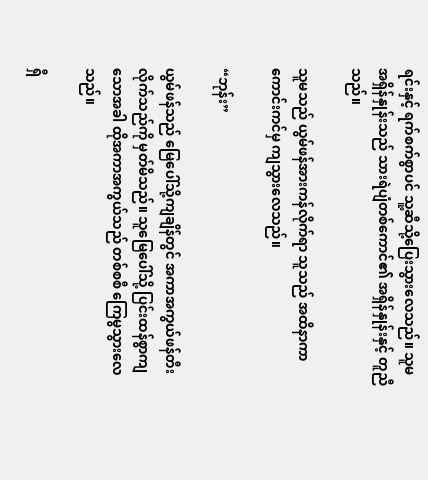ရင်းနှင့် ရက်စက်စွာပင် သူ့ဆီသို့ပြေးသွားလေသည်။ သူမ အရှိန်နှုန်းသည် သားရဲပျံတစ်ကောင်၏ အရှိန်နှုန်းနှင့် တူညီသည်။

သူမသည် ယွမ်ဖန်အားကန်လိုက်ရာ သူသည် အထိနာကာ ကောင်းကင်မှ ကျသွားလေသည်။

“ဘုန်း”

ယွမ်ဖန်သည် မြေပေါ်သို့ကျချိန်တွင် အကာအကွယ်ဖန်တီးလိုက်သည်ကို မှတ်မိသည်။ သူမြေပေါ်သို့ ပြင်းထန်စွာကျသောအခါ ထိုအကာအကွယ်သည် တစ်စစီ ကြေမွသွားလေသည်။

ရှီ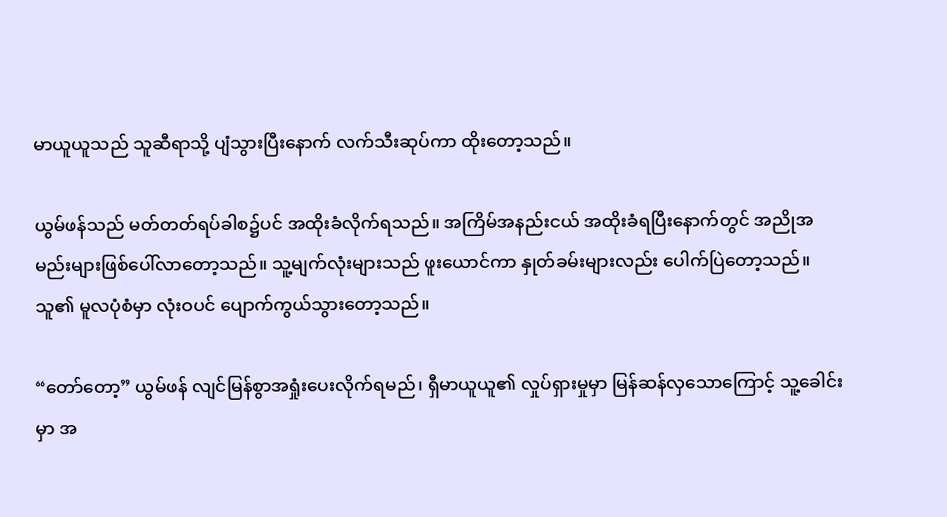မာယူယူသည် သူဆီရာသို့ ပျံသွားပြီးနောက် လက်သီးဆုပ်ကာ ထိုးတော့သည်။

ယွမ်ဖန်သည် မတ်တတ်ရပ်ခါစ၌ပင် အထိုးခံလိုက်ရသည်။ အကြိမ်အနည်းငယ် အထိုးခံရပြီးနောက်တွင် အညိုအမည်းများဖြစ်ပေါ်လာတော့သည်။ သူ့မျက်လုံးများသည် ဖူးယောင်ကာ နှုတ်ခမ်းများလည်း ပေါက်ပြဲတော့သည်။ သူ၏ မူလပုံစံမှာ လုံးဝပင် ပျောက်ကွယ်သွားတော့သည်။

“တော်တော့” ယွမ်ဖန် လျင်မြန်စွာအရှုံးပေးလိုက်ရမည်၊ ရှီမာယူယူ၏ လှုပ်ရှားမှုမှာ မြန်ဆန်လှသောကြောင့် သူ့ခေါင်းမှာ အ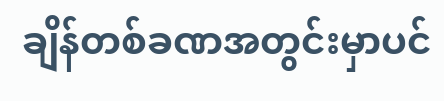ချိန်တစ်ခဏအတွင်းမှာပင်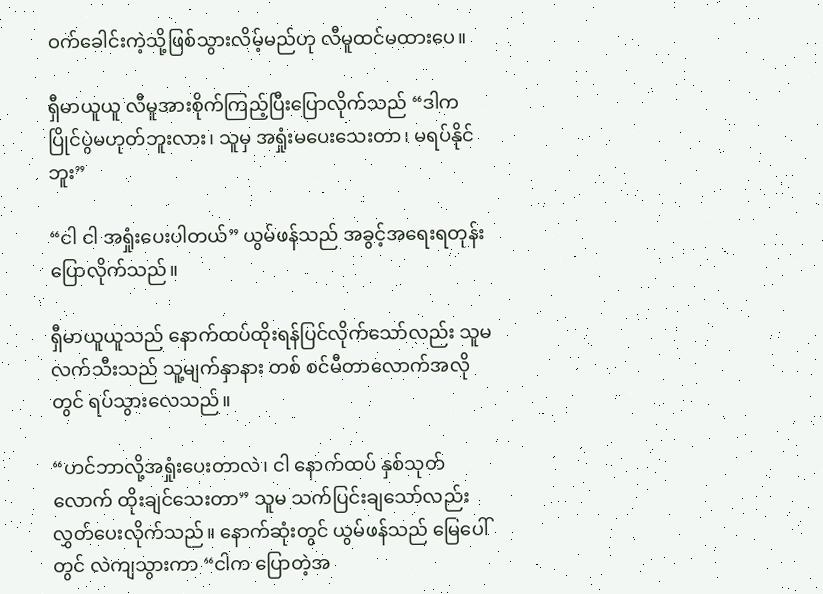ဝက်ခေါင်းကဲ့သို့ဖြစ်သွားလိမ့်မည်ဟု လီမူထင်မထားပေ။

ရှီမာယူယူ လီမူအားစိုက်ကြည့်ပြီးပြောလိုက်သည် “ဒါက ပြိုင်ပွဲမဟုတ်ဘူးလား၊ သူမှ အရှုံးမပေးသေးတာ၊ မရပ်နိုင်ဘူး”

“ငါ ငါ အရှုံးပေးပါတယ်” ယွမ်ဖန်သည် အခွင့်အရေးရတုန်း ပြောလိုက်သည်။

ရှီမာယူယူသည် နောက်ထပ်ထိုးရန်ပြင်လိုက်သော်လည်း သူမလက်သီးသည် သူ့မျက်နှာနား တစ် စင်မီတာလောက်အလိုတွင် ရပ်သွားလေသည်။

“ဟင်ဘာလို့အရှုံးပေးတာလဲ၊ ငါ နောက်ထပ် နှစ်သုတ်လောက် ထိုးချင်သေးတာ” သူမ သက်ပြင်းချသော်လည်း လွှတ်ပေးလိုက်သည်။ နောက်ဆုံးတွင် ယွမ်ဖန်သည် မြေပေါ်တွင် လဲကျသွားကာ “ငါက ပြောတဲ့အ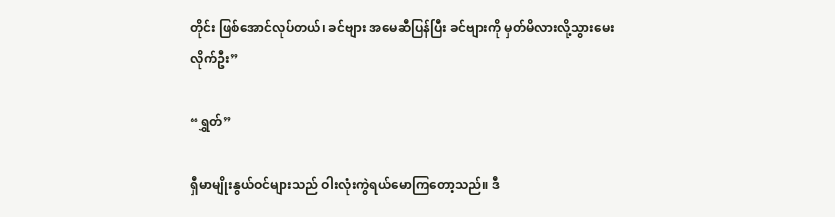တိုင်း ဖြစ်အောင်လုပ်တယ်၊ ခင်ဗျား အမေဆီပြန်ပြီး ခင်ဗျားကို မှတ်မိလားလို့သွားမေးလိုက်ဦး”

“ရွှတ်”

ရှီမာမျိုးနွယ်ဝင်များသည် ဝါးလုံးကွဲရယ်မောကြတော့သည်။ ဒီ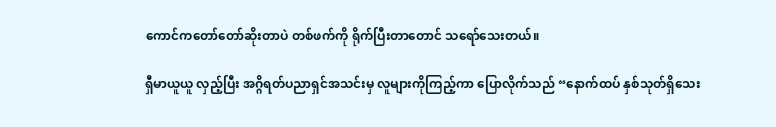ကောင်ကတော်တော်ဆိုးတာပဲ တစ်ဖက်ကို ရိုက်ပြီးတာတောင် သရော်သေးတယ်။

ရှီမာယူယူ လှည့်ပြီး အဂ္ဂိရတ်ပညာရှင်အသင်းမှ လူများကိုကြည့်ကာ ပြောလိုက်သည် “နောက်ထပ် နှစ်သုတ်ရှိသေး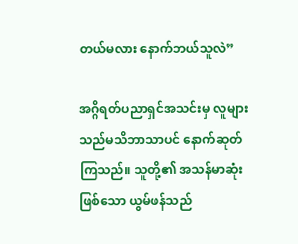တယ်မလား နောက်ဘယ်သူလဲ”

အဂ္ဂိရတ်ပညာရှင်အသင်းမှ လူများသည်မသိဘာသာပင် နောက်ဆုတ်ကြသည်။ သူတို့၏ အသန်မာဆုံးဖြစ်သော ယွမ်ဖန်သည်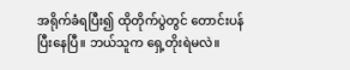အရိုက်ခံရပြီး၍ ထိုတိုက်ပွဲတွင် တောင်းပန်ပြီးနေပြီ။ ဘယ်သူက ရှေ့တိုးရဲမလဲ။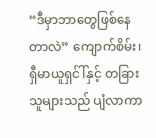“ဒီမှာဘာတွေဖြစ်နေတာလဲ” ကျောက်စိမ်း၊ ရှီမာယူရှင်ါ်နှင့် တခြားသူများသည် ပျံလာကာ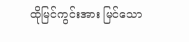ထိုမြင်ကွင်းအား မြင်သော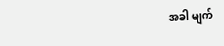အခါ မျက်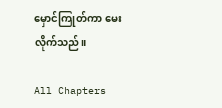မှောင်ကြုတ်ကာ မေးလိုက်သည်။

All Chapters